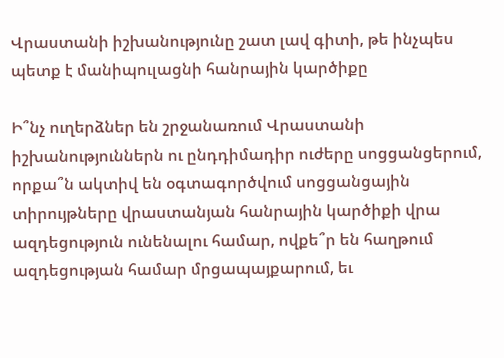Վրաստանի իշխանությունը շատ լավ գիտի, թե ինչպես պետք է մանիպուլացնի հանրային կարծիքը

Ի՞նչ ուղերձներ են շրջանառում Վրաստանի իշխանություններն ու ընդդիմադիր ուժերը սոցցանցերում, որքա՞ն ակտիվ են օգտագործվում սոցցանցային տիրույթները վրաստանյան հանրային կարծիքի վրա ազդեցություն ունենալու համար, ովքե՞ր են հաղթում ազդեցության համար մրցապայքարում, եւ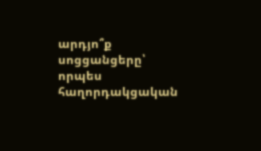արդյո՞ք սոցցանցերը՝ որպես հաղորդակցական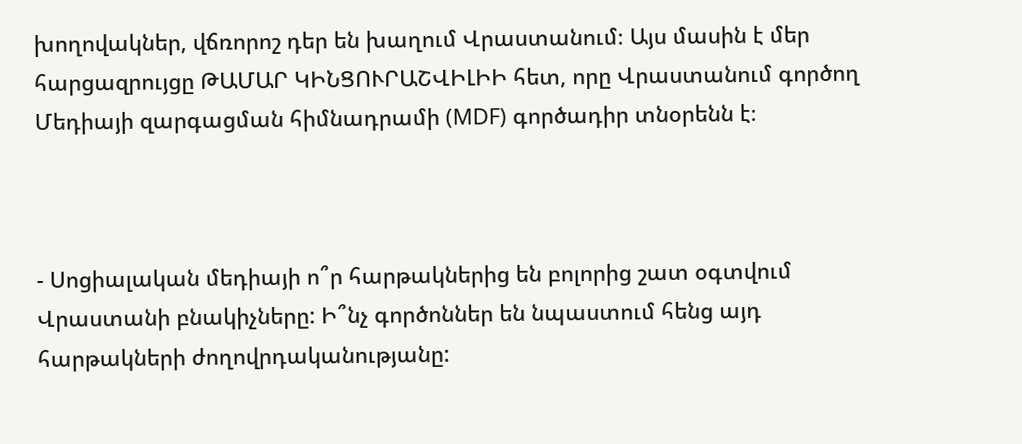խողովակներ, վճռորոշ դեր են խաղում Վրաստանում։ Այս մասին է մեր հարցազրույցը ԹԱՄԱՐ ԿԻՆՑՈՒՐԱՇՎԻԼԻԻ հետ, որը Վրաստանում գործող Մեդիայի զարգացման հիմնադրամի (MDF) գործադիր տնօրենն է։



- Սոցիալական մեդիայի ո՞ր հարթակներից են բոլորից շատ օգտվում Վրաստանի բնակիչները: Ի՞նչ գործոններ են նպաստում հենց այդ հարթակների ժողովրդականությանը: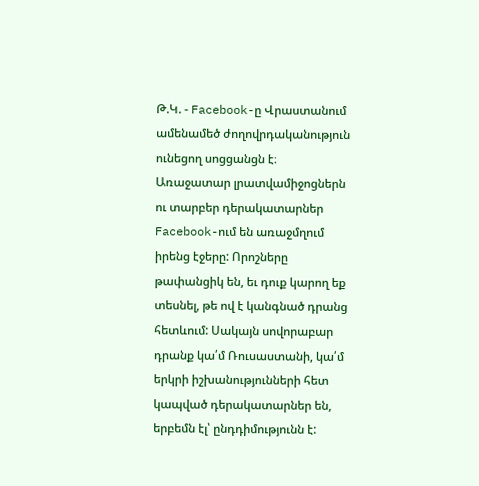Թ.Կ. - Facebook-ը Վրաստանում ամենամեծ ժողովրդականություն ունեցող սոցցանցն է։ Առաջատար լրատվամիջոցներն ու տարբեր դերակատարներ Facebook-ում են առաջմղում իրենց էջերը: Որոշները թափանցիկ են, եւ դուք կարող եք տեսնել, թե ով է կանգնած դրանց հետևում: Սակայն սովորաբար դրանք կա՛մ Ռուսաստանի, կա՛մ երկրի իշխանությունների հետ կապված դերակատարներ են, երբեմն էլ՝ ընդդիմությունն է: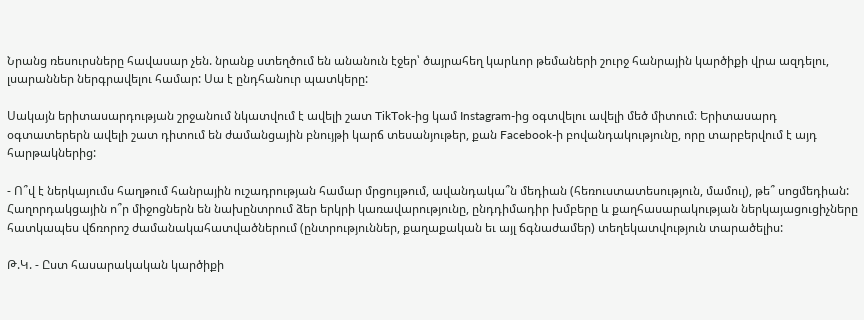Նրանց ռեսուրսները հավասար չեն. նրանք ստեղծում են անանուն էջեր՝ ծայրահեղ կարևոր թեմաների շուրջ հանրային կարծիքի վրա ազդելու, լսարաններ ներգրավելու համար: Սա է ընդհանուր պատկերը:

Սակայն երիտասարդության շրջանում նկատվում է ավելի շատ TikTok-ից կամ Instagram-ից օգտվելու ավելի մեծ միտում։ Երիտասարդ օգտատերերն ավելի շատ դիտում են ժամանցային բնույթի կարճ տեսանյութեր, քան Facebook-ի բովանդակությունը, որը տարբերվում է այդ հարթակներից:

- Ո՞վ է ներկայումս հաղթում հանրային ուշադրության համար մրցույթում, ավանդակա՞ն մեդիան (հեռուստատեսություն, մամուլ), թե՞ սոցմեդիան: Հաղորդակցային ո՞ր միջոցներն են նախընտրում ձեր երկրի կառավարությունը, ընդդիմադիր խմբերը և քաղհասարակության ներկայացուցիչները հատկապես վճռորոշ ժամանակահատվածներում (ընտրություններ, քաղաքական եւ այլ ճգնաժամեր) տեղեկատվություն տարածելիս:

Թ.Կ. - Ըստ հասարակական կարծիքի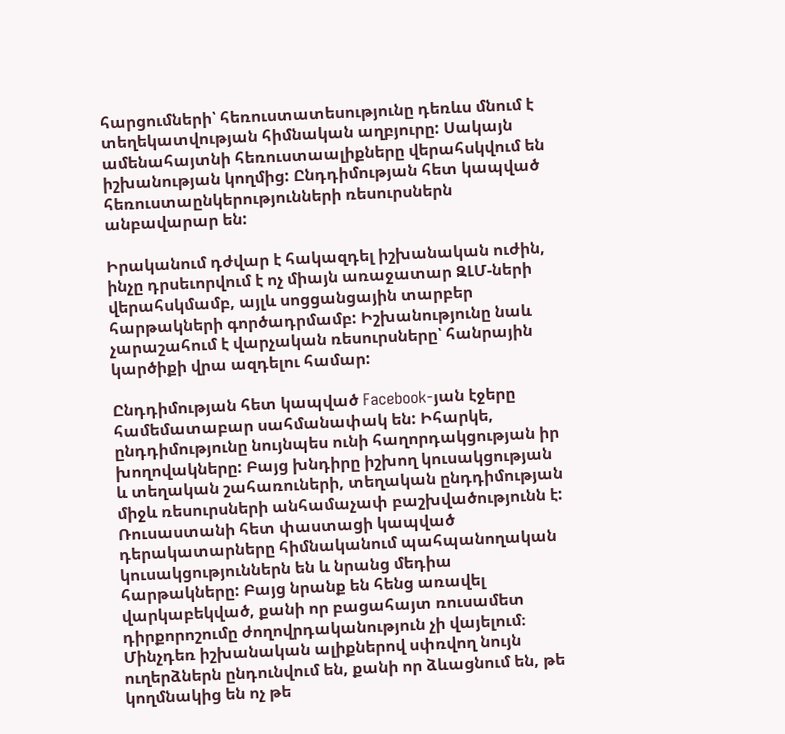հարցումների՝ հեռուստատեսությունը դեռևս մնում է տեղեկատվության հիմնական աղբյուրը: Սակայն ամենահայտնի հեռուստաալիքները վերահսկվում են իշխանության կողմից: Ընդդիմության հետ կապված հեռուստաընկերությունների ռեսուրսներն անբավարար են:

Իրականում դժվար է հակազդել իշխանական ուժին, ինչը դրսեւորվում է ոչ միայն առաջատար ԶԼՄ-ների վերահսկմամբ, այլև սոցցանցային տարբեր հարթակների գործադրմամբ: Իշխանությունը նաև չարաշահում է վարչական ռեսուրսները՝ հանրային կարծիքի վրա ազդելու համար:

Ընդդիմության հետ կապված Facebook-յան էջերը համեմատաբար սահմանափակ են: Իհարկե, ընդդիմությունը նույնպես ունի հաղորդակցության իր խողովակները: Բայց խնդիրը իշխող կուսակցության և տեղական շահառուների, տեղական ընդդիմության միջև ռեսուրսների անհամաչափ բաշխվածությունն է:
Ռուսաստանի հետ փաստացի կապված դերակատարները հիմնականում պահպանողական կուսակցություններն են և նրանց մեդիա հարթակները: Բայց նրանք են հենց առավել վարկաբեկված, քանի որ բացահայտ ռուսամետ դիրքորոշումը ժողովրդականություն չի վայելում։ Մինչդեռ իշխանական ալիքներով սփռվող նույն ուղերձներն ընդունվում են, քանի որ ձևացնում են, թե կողմնակից են ոչ թե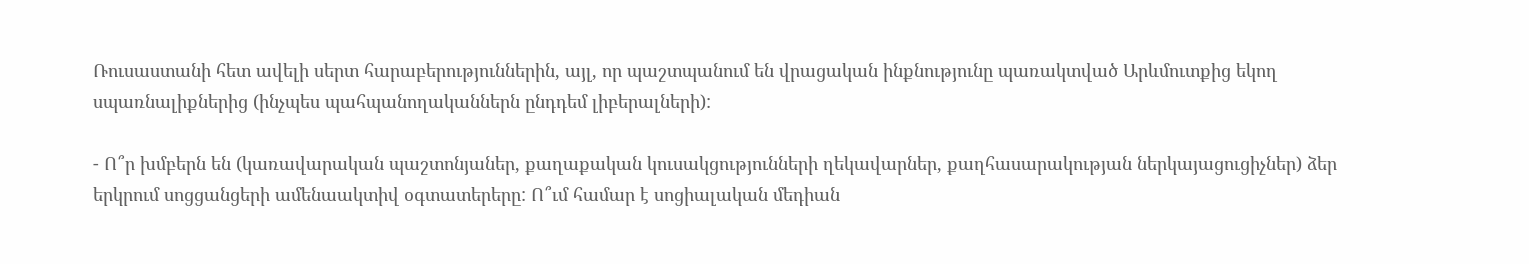Ռուսաստանի հետ ավելի սերտ հարաբերություններին, այլ, որ պաշտպանում են վրացական ինքնությունը պառակտված Արևմուտքից եկող սպառնալիքներից (ինչպես պահպանողականներն ընդդեմ լիբերալների):

- Ո՞ր խմբերն են (կառավարական պաշտոնյաներ, քաղաքական կուսակցությունների ղեկավարներ, քաղհասարակության ներկայացուցիչներ) ձեր երկրում սոցցանցերի ամենաակտիվ օգտատերերը: Ո՞ւմ համար է սոցիալական մեդիան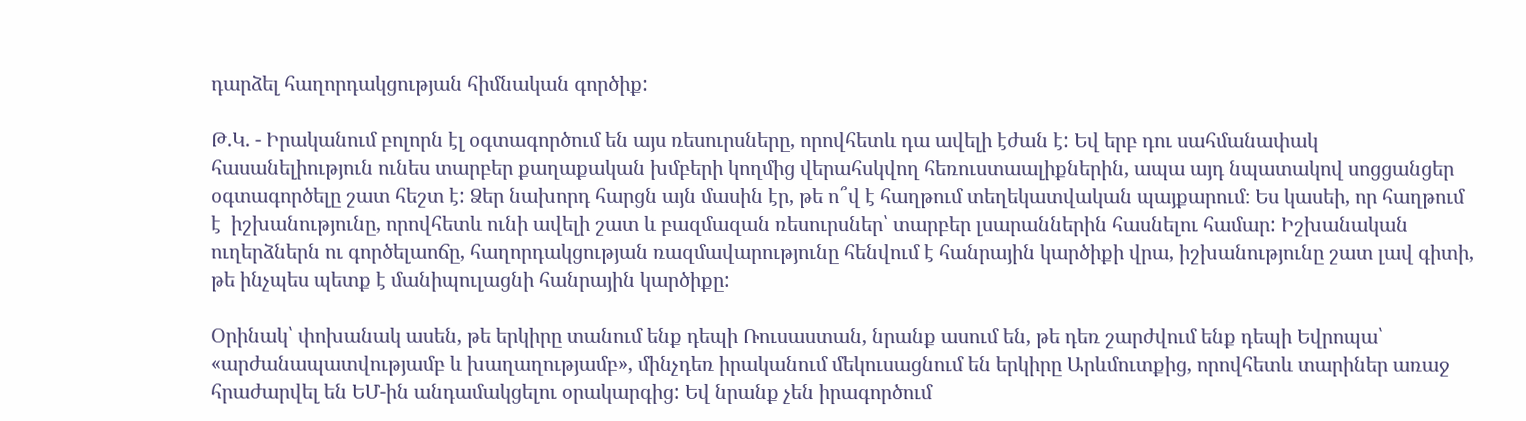դարձել հաղորդակցության հիմնական գործիք:

Թ.Կ. - Իրականում բոլորն էլ օգտագործում են այս ռեսուրսները, որովհետև դա ավելի էժան է: Եվ երբ դու սահմանափակ հասանելիություն ունես տարբեր քաղաքական խմբերի կողմից վերահսկվող հեռուստաալիքներին, ապա այդ նպատակով սոցցանցեր օգտագործելը շատ հեշտ է: Ձեր նախորդ հարցն այն մասին էր, թե ո՞վ է հաղթում տեղեկատվական պայքարում։ Ես կասեի, որ հաղթում է  իշխանությունը, որովհետև ունի ավելի շատ և բազմազան ռեսուրսներ՝ տարբեր լսարաններին հասնելու համար: Իշխանական ուղերձներն ու գործելաոճը, հաղորդակցության ռազմավարությունը հենվում է հանրային կարծիքի վրա, իշխանությունը շատ լավ գիտի, թե ինչպես պետք է մանիպուլացնի հանրային կարծիքը:

Օրինակ՝ փոխանակ ասեն, թե երկիրը տանում ենք դեպի Ռուսաստան, նրանք ասում են, թե դեռ շարժվում ենք դեպի Եվրոպա՝ «արժանապատվությամբ և խաղաղությամբ», մինչդեռ իրականում մեկուսացնում են երկիրը Արևմուտքից, որովհետև տարիներ առաջ հրաժարվել են ԵՄ-ին անդամակցելու օրակարգից: Եվ նրանք չեն իրագործում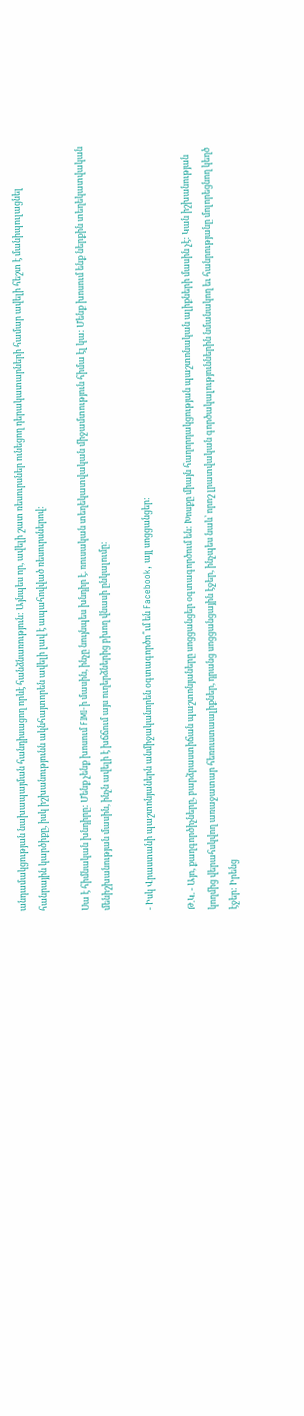անդամակցության նախապայման հանդիսացող որևէ հանձնառություն: Այնպես որ, ավելի շատ ռեսուրսներ ունեցող դերակատարների համար ավելի հեշտ է մանիպուլացնել հանրային կարծիքը, իսկ իշխանությունն ակնհայտորեն ավելի լավ է ապահովված ռեսուրսներով:

Սա է հիմնական խնդիրը: Մենք չենք խոսում FIMI-ի մասին, ինչը նույնպես խնդիր է. ռուսական տեղեկատվական միջամտություն հիմա էլ կա: Մենք խոսում ենք ներքին տեղեկատվական մենիշխանության մասին, ինչն ավելի է խճճում այս ուղերձներից բխող վնասի ընկալումը:

- Իսկ Վրաստանի պաշտոնյաներն անմիջականորեն օգտագործո՞ւմ են Facebook, այլ սոցցանցեր:

Թ.Կ. - Այո, քաղգործիչները, բարձրաստիճան պաշտոնյաները սոցցանցեր օգտագործում են: Խոսքը միայն հաղորդակցության պաշտոնական ալիքների մասին չէ: Կան իշխանության կողմից վերահսկվող առաջատար հեռուստաալիքներ, դրանց սոցցանցային էջեր, ինչպես նաև՝ որոշ լրատվական գործակալություններին նմանակող եւ հանրությանը մոլորեցնող կեղծ էջեր: Իրենց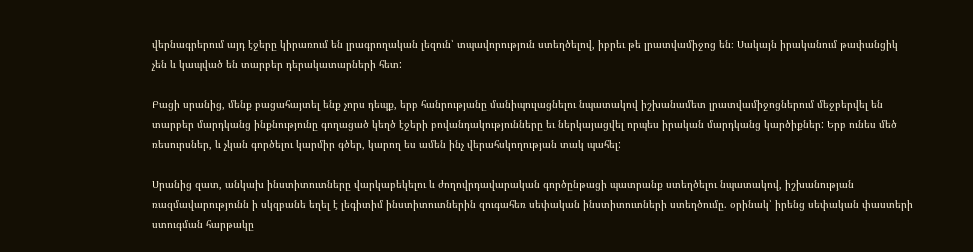վերնագրերում այդ էջերը կիրառում են լրագրողական լեզուն՝ տպավորություն ստեղծելով, իբրեւ թե լրատվամիջոց են։ Սակայն իրականում թափանցիկ չեն և կապված են տարբեր դերակատարների հետ:

Բացի սրանից, մենք բացահայտել ենք չորս դեպք, երբ հանրությանը մանիպուլացնելու նպատակով իշխանամետ լրատվամիջոցներում մեջբերվել են տարբեր մարդկանց ինքնությունը գողացած կեղծ էջերի բովանդակությունները եւ ներկայացվել որպես իրական մարդկանց կարծիքներ: Երբ ունես մեծ ռեսուրսներ, և չկան գործելու կարմիր գծեր, կարող ես ամեն ինչ վերահսկողության տակ պահել:

Սրանից զատ, անկախ ինստիտուտները վարկաբեկելու և ժողովրդավարական գործընթացի պատրանք ստեղծելու նպատակով, իշխանության ռազմավարությունն ի սկզբանե եղել է լեգիտիմ ինստիտուտներին զուգահեռ սեփական ինստիտուտների ստեղծումը. օրինակ՝ իրենց սեփական փաստերի ստուգման հարթակը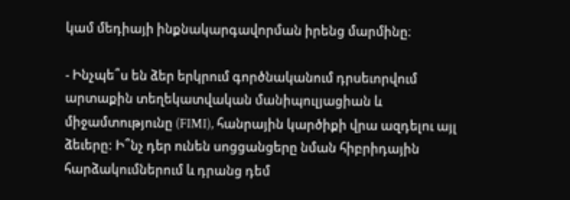կամ մեդիայի ինքնակարգավորման իրենց մարմինը։

- Ինչպե՞ս են ձեր երկրում գործնականում դրսեւորվում արտաքին տեղեկատվական մանիպուլյացիան և միջամտությունը (FIMI), հանրային կարծիքի վրա ազդելու այլ ձեւերը: Ի՞նչ դեր ունեն սոցցանցերը նման հիբրիդային հարձակումներում և դրանց դեմ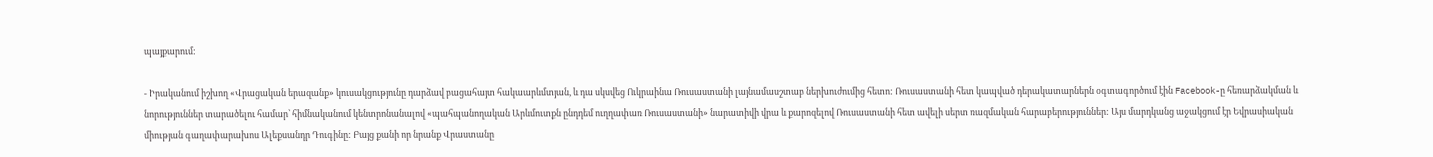պայքարում:

- Իրականում իշխող «Վրացական երազանք» կուսակցությունը դարձավ բացահայտ հակաարևմտյան, և դա սկսվեց Ուկրաինա Ռուսաստանի լայնամասշտաբ ներխուժումից հետո: Ռուսաստանի հետ կապված դերակատարներն օգտագործում էին Facebook-ը հեռարձակման և նորություններ տարածելու համար՝ հիմնականում կենտրոնանալով «պահպանողական Արևմուտքն ընդդեմ ուղղափառ Ռուսաստանի» նարատիվի վրա և քարոզելով Ռուսաստանի հետ ավելի սերտ ռազմական հարաբերություններ: Այս մարդկանց աջակցում էր Եվրասիական միության գաղափարախոս Ալեքսանդր Դուգինը: Բայց քանի որ նրանք Վրաստանը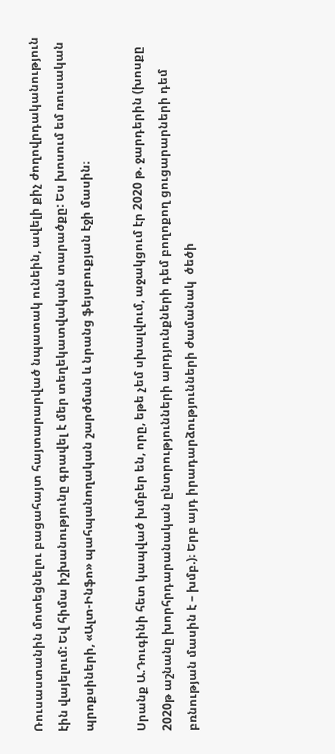Ռուսաստանին մոտեցնելու բացահայտ հայտարարված նպատակ ունեին, ավելի քիչ ժողովրդականություն էին վայելում: Եվ հիմա իշխանությունը գրավել է մեր տեղեկատվական տարածքը: Ես խոսում եմ ռուսական պրոքսիների, «Ալտ-Ինֆո» պահպանողական շարժման և նրանց ֆեյսբուքյան էջի մասին։

Սրանք Ա.Դուգինի հետ կապված խմբեր են, որը, եթե չեմ սխալվում, աջակցում էր 2020 թ. ջարդերին (խոսքը 2020թ աշնանը խորհրդարանական ընտրությունների արդյունքների դեմ բողոքող ցուցարարների դեմ բռնության մասին է – խմբ.)։ Երբ այդ իրադարձությունների ժամանակ  ծեծի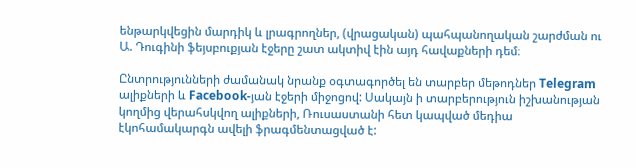ենթարկվեցին մարդիկ և լրագրողներ, (վրացական) պահպանողական շարժման ու Ա. Դուգինի ֆեյսբուքյան էջերը շատ ակտիվ էին այդ հավաքների դեմ։

Ընտրությունների ժամանակ նրանք օգտագործել են տարբեր մեթոդներ Telegram ալիքների և Facebook-յան էջերի միջոցով: Սակայն ի տարբերություն իշխանության կողմից վերահսկվող ալիքների, Ռուսաստանի հետ կապված մեդիա էկոհամակարգն ավելի ֆրագմենտացված է: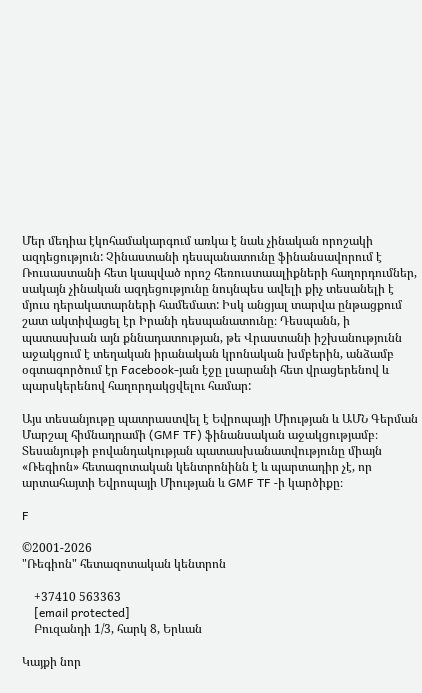Մեր մեդիա էկոհամակարգում առկա է նաև չինական որոշակի ազդեցություն: Չինաստանի դեսպանատունը ֆինանսավորում է Ռուսաստանի հետ կապված որոշ հեռուստաալիքների հաղորդումներ, սակայն չինական ազդեցությունը նույնպես ավելի քիչ տեսանելի է մյուս դերակատարների համեմատ: Իսկ անցյալ տարվա ընթացքում շատ ակտիվացել էր Իրանի դեսպանատունը։ Դեսպանն, ի պատասխան այն քննադատության, թե Վրաստանի իշխանությունն աջակցում է տեղական իրանական կրոնական խմբերին, անձամբ օգտագործում էր Facebook-յան էջը լսարանի հետ վրացերենով և պարսկերենով հաղորդակցվելու համար:

Այս տեսանյութը պատրաստվել է Եվրոպայի Միության և ԱՄՆ Գերման Մարշալ հիմնադրամի (GMF TF) ֆինանսական աջակցությամբ։ Տեսանյութի բովանդակության պատասխանատվությունը միայն «Ռեգիոն» հետազոտական կենտրոնինն է և պարտադիր չէ, որ արտահայտի Եվրոպայի Միության և GMF TF -ի կարծիքը։

F

©2001-2026
"Ռեգիոն" հետազոտական կենտրոն

    +37410 563363
    [email protected]
    Բուզանդի 1/3, հարկ 8, Երևան

Կայքի նոր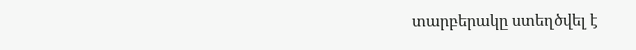տարբերակը ստեղծվել է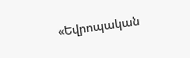«Եվրոպական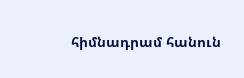հիմնադրամ հանուն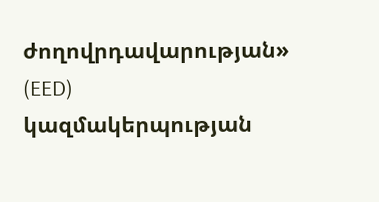ժողովրդավարության» (EED) կազմակերպության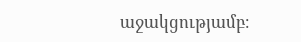աջակցությամբ։